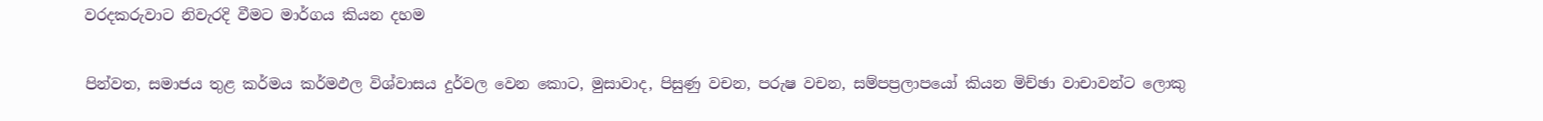වරදකරුවාට නිවැරදි වීමට මාර්ගය කියන දහම

පින්වත, සමාජය තුළ කර්මය කර්මඵල විශ්වාසය දුර්වල වෙන කොට, මුසාවාද, පිසුණු වචන, පරුෂ වචන, සම්පප්‍රලාපයෝ කියන මිච්ඡා වාචාවන්ට ලොකු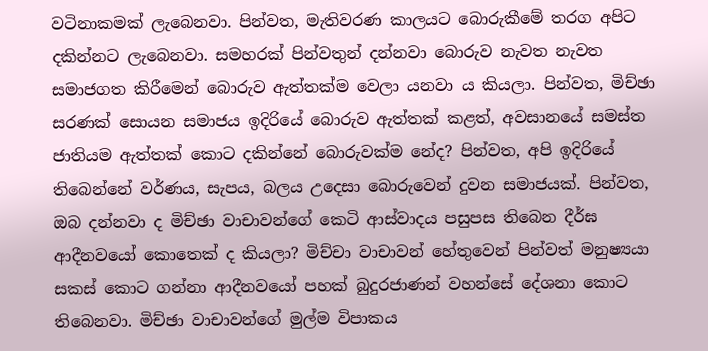වටිනාකමක් ලැබෙනවා. පින්වත, මැතිවරණ කාලයට බොරුකීමේ තරග අපිට දකින්නට ලැබෙනවා. සමහරක් පින්වතුන් දන්නවා බොරුව නැවත නැවත සමාජගත කිරීමෙන් බොරුව ඇත්තක්ම වෙලා යනවා ය කියලා. පින්වත, මිච්ඡා සරණක් සොයන සමාජය ඉදිරියේ බොරුව ඇත්තක් කළත්, අවසානයේ සමස්ත ජාතියම ඇත්තක් කොට දකින්නේ බොරුවක්ම නේද? පින්වත, අපි ඉදිරියේ තිබෙන්නේ වර්ණය, සැපය, බලය උදෙසා බොරුවෙන් දුවන සමාජයක්. පින්වත, ඔබ දන්නවා ද මිච්ඡා වාචාවන්ගේ කෙටි ආස්වාදය පසුපස තිබෙන දීර්ඝ ආදීනවයෝ කොතෙක් ද කියලා? මිච්චා වාචාවන් හේතුවෙන් පින්වත් මනුෂ්‍යයා සකස් කොට ගන්නා ආදීනවයෝ පහක් බුදුරජාණන් වහන්සේ දේශනා කොට තිබෙනවා. මිච්ඡා වාචාවන්ගේ මුල්ම විපාකය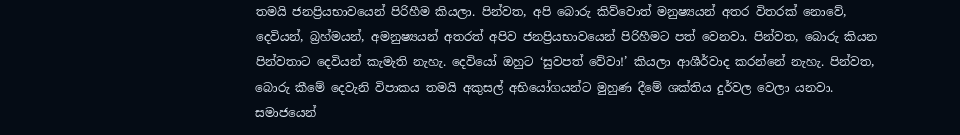තමයි ජනප්‍රියභාවයෙන් පිරිහීම කියලා. පින්වත, අපි බොරු කිව්වොත් මනුෂ්‍යයන් අතර විතරක් නොවේ, දෙවියන්, බ්‍රහ්මයන්, අමනුෂ්‍යයන් අතරත් අපිව ජනප්‍රියභාවයෙන් පිරිහීමට පත් වෙනවා. පින්වත, බොරු කියන පින්වතාට දෙවියන් කැමැති නැහැ. දෙවියෝ ඔහුට ‘සුවපත් වේවා!’ කියලා ආශීර්වාද කරන්නේ නැහැ. පින්වත, බොරු කීමේ දෙවැනි විපාකය තමයි අකුසල් අභියෝගයන්ට මුහුණ දීමේ ශක්තිය දුර්වල වෙලා යනවා. සමාජයෙන්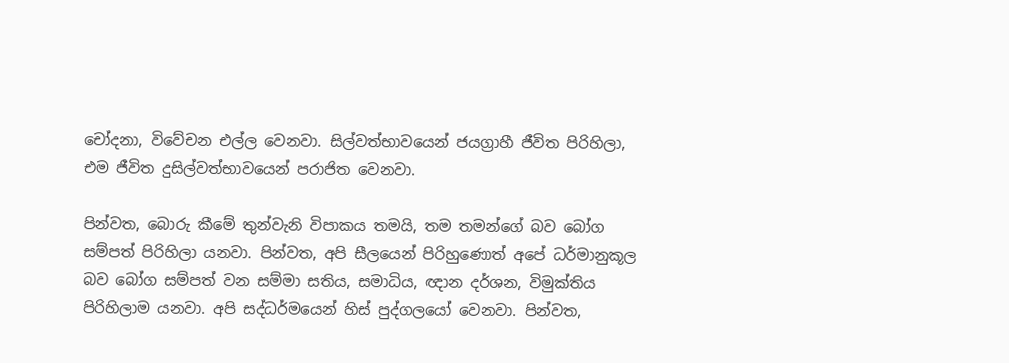චෝදනා, විවේචන එල්ල වෙනවා. සිල්වත්භාවයෙන් ජයග්‍රාහී ජීවිත පිරිහිලා, එම ජීවිත දුසිල්වත්භාවයෙන් පරාජිත වෙනවා.

පින්වත, බොරු කීමේ තුන්වැනි විපාකය තමයි, තම තමන්ගේ බව බෝග සම්පත් පිරිහිලා යනවා. පින්වත, අපි සීලයෙන් පිරිහුණොත් අපේ ධර්මානුකූල බව බෝග සම්පත් වන සම්මා සතිය, සමාධිය, ඥාන දර්ශන, විමුක්තිය පිරිහිලාම යනවා. අපි සද්ධර්මයෙන් හිස් පුද්ගලයෝ වෙනවා. පින්වත,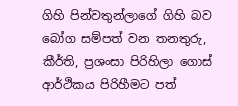ගිහි පින්වතුන්ලාගේ ගිහි බව බෝග සම්පත් වන තනතුරු, කීර්ති, ප්‍රශංසා පිරිහිලා ගොස් ආර්ථිකය පිරිහීමට පත්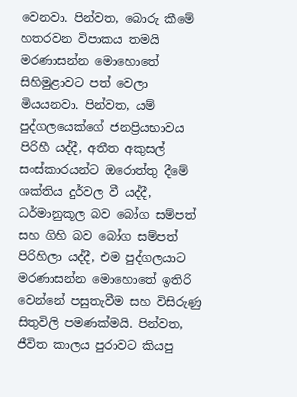වෙනවා. පින්වත, බොරු කීමේ හතරවන විපාකය තමයි මරණාසන්න මොහොතේ සිහිමුළාවට පත් වෙලා මියයනවා. පින්වත, යම් පුද්ගලයෙක්ගේ ජනප්‍රියභාවය පිරිහී යද්දී, අතීත අකුසල් සංස්කාරයන්ට ඔරොත්තු දීමේ ශක්තිය දුර්වල වී යද්දී, ධර්මානුකූල බව බෝග සම්පත් සහ ගිහි බව බෝග සම්පත් පිරිහිලා යද්දී, එම පුද්ගලයාට මරණාසන්න මොහොතේ ඉතිරි වෙන්නේ පසුතැවීම සහ විසිරුණු සිතුවිලි පමණක්මයි. පින්වත, ජීවිත කාලය පුරාවට කියපු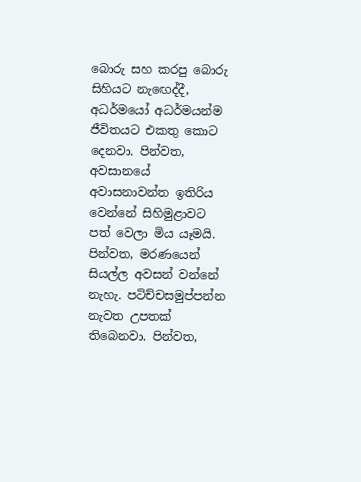බොරු සහ කරපු බොරු සිහියට නැඟෙද්දී, අධර්මයෝ අධර්මයන්ම ජීවිතයට එකතු කොට දෙනවා. පින්වත, අවසානයේ අවාසනාවන්ත ඉතිරිය වෙන්නේ සිහිමුළාවට පත් වෙලා මිය යෑමයි. පින්වත, මරණයෙන් සියල්ල අවසන් වන්නේ නැහැ. පටිච්චසමුප්පන්න නැවත උපතක් තිබෙනවා. පින්වත,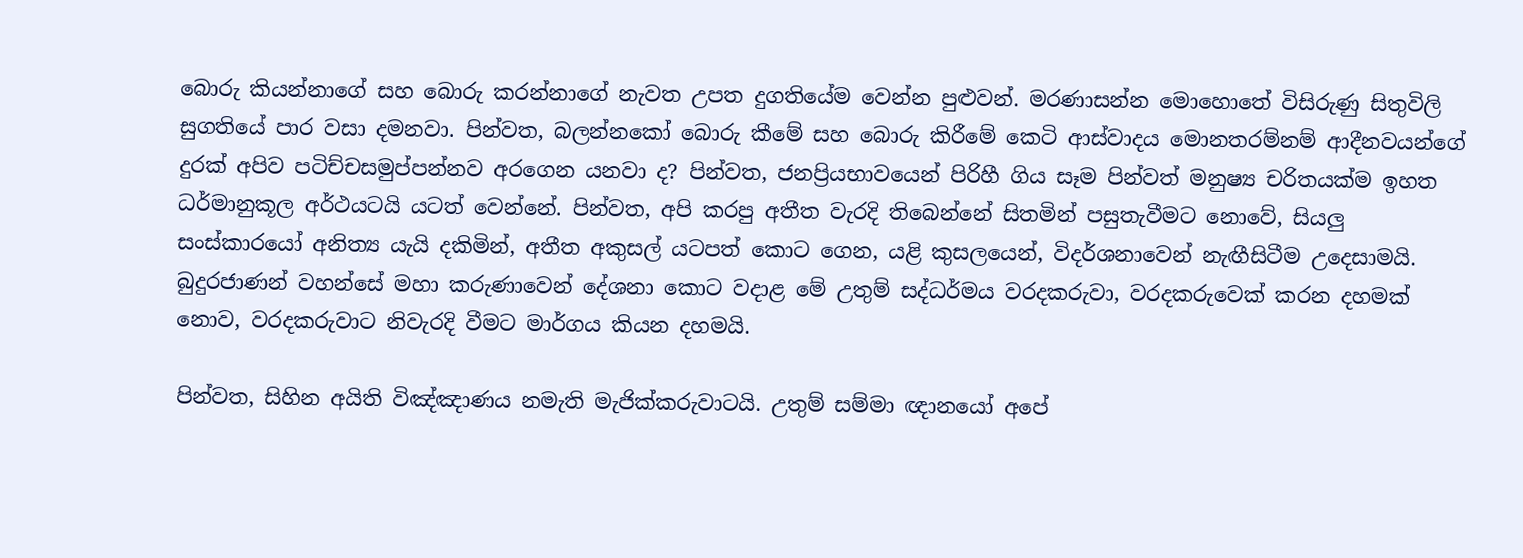බොරු කියන්නාගේ සහ බොරු කරන්නාගේ නැවත උපත දුගතියේම වෙන්න පුළුවන්. මරණාසන්න මොහොතේ විසිරුණු සිතුවිලි සුගතියේ පාර වසා දමනවා. පින්වත, බලන්නකෝ බොරු කීමේ සහ බොරු කිරීමේ කෙටි ආස්වාදය මොනතරම්නම් ආදීනවයන්ගේ දුරක් අපිව පටිච්චසමුප්පන්නව අරගෙන යනවා ද? පින්වත, ජනප්‍රියභාවයෙන් පිරිහී ගිය සෑම පින්වත් මනුෂ්‍ය චරිතයක්ම ඉහත ධර්මානුකූල අර්ථයටයි යටත් වෙන්නේ. පින්වත, අපි කරපු අතීත වැරදි තිබෙන්නේ සිතමින් පසුතැවීමට නොවේ, සියලු සංස්කාරයෝ අනිත්‍ය යැයි දකිමින්, අතීත අකුසල් යටපත් කොට ගෙන, යළි කුසලයෙන්, විදර්ශනාවෙන් නැඟීසිටීම උදෙසාමයි. බුදුරජාණන් වහන්සේ මහා කරුණාවෙන් දේශනා කොට වදාළ මේ උතුම් සද්ධර්මය වරදකරුවා, වරදකරුවෙක් කරන දහමක් නොව, වරදකරුවාට නිවැරදි වීමට මාර්ගය කියන දහමයි.

පින්වත, සිහින අයිති විඤ්ඤාණය නමැති මැජික්කරුවාටයි. උතුම් සම්මා ඥානයෝ අපේ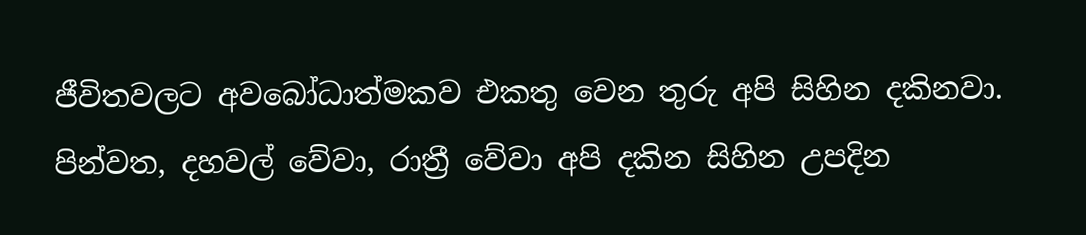ජීවිතවලට අවබෝධාත්මකව එකතු වෙන තුරු අපි සිහින දකිනවා. පින්වත, දහවල් වේවා, රාත්‍රී වේවා අපි දකින සිහින උපදින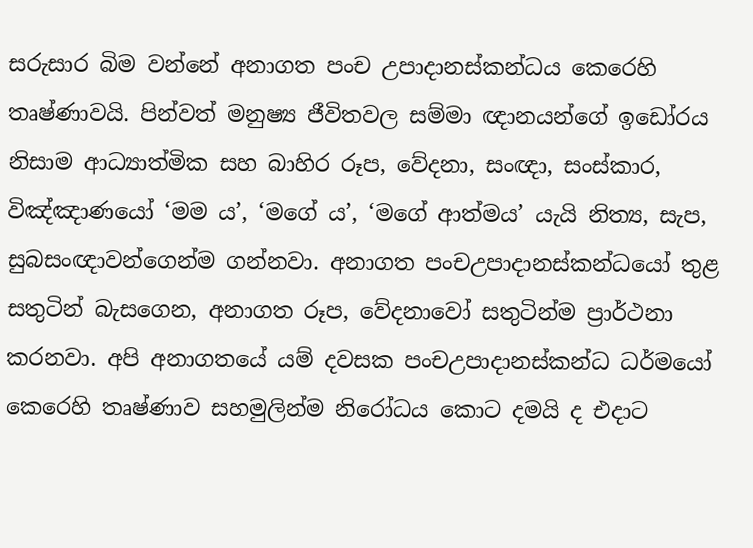සරුසාර බිම වන්නේ අනාගත පංච උපාදානස්කන්ධය කෙරෙහි තෘෂ්ණාවයි. පින්වත් මනුෂ්‍ය ජීවිතවල සම්මා ඥානයන්ගේ ඉඩෝරය නිසාම ආධ්‍යාත්මික සහ බාහිර රූප, වේදනා, සංඥා, සංස්කාර, විඤ්ඤාණයෝ ‘මම ය’, ‘මගේ ය’, ‘මගේ ආත්මය’ යැයි නිත්‍ය, සැප, සුබසංඥාවන්ගෙන්ම ගන්නවා. අනාගත පංචඋපාදානස්කන්ධයෝ තුළ සතුටින් බැසගෙන, අනාගත රූප, වේදනාවෝ සතුටින්ම ප්‍රාර්ථනා කරනවා. අපි අනාගතයේ යම් දවසක පංචඋපාදානස්කන්ධ ධර්මයෝ කෙරෙහි තෘෂ්ණාව සහමුලින්ම නිරෝධය කොට දමයි ද එදාට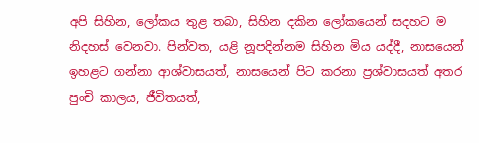අපි සිහින, ලෝකය තුළ තබා, සිහින දකින ලෝකයෙන් සදහට ම නිදහස් වෙනවා. පින්වත, යළි නූපදින්නම සිහින මිය යද්දී, නාසයෙන් ඉහළට ගන්නා ආශ්වාසයත්, නාසයෙන් පිට කරනා ප්‍රශ්වාසයත් අතර පුංචි කාලය, ජීවිතයත්,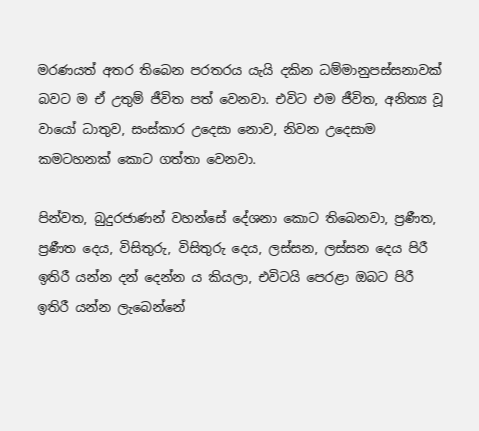මරණයත් අතර තිබෙන පරතරය යැයි දකින ධම්මානුපස්සනාවක් බවට ම ඒ උතුම් ජීවිත පත් වෙනවා. එවිට එම ජීවිත, අනිත්‍ය වූ වායෝ ධාතුව, සංස්කාර උදෙසා නොව, නිවන උදෙසාම කමටහනක් කොට ගත්තා වෙනවා.

පින්වත, බුදුරජාණන් වහන්සේ දේශනා කොට තිබෙනවා, ප්‍රණීත, ප්‍රණීත දෙය, විසිතුරු, විසිතුරු දෙය, ලස්සන, ලස්සන දෙය පිරී ඉතිරී යන්න දන් දෙන්න ය කියලා, එවිටයි පෙරළා ඔබට පිරී ඉතිරී යන්න ලැබෙන්නේ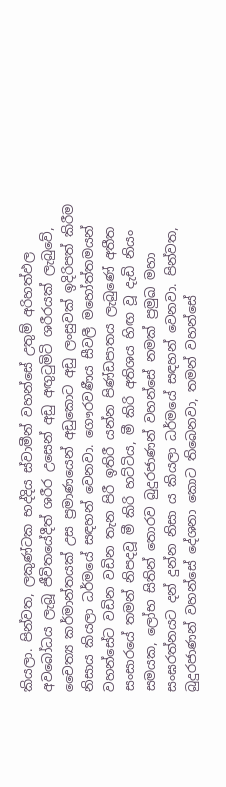කියලා. පින්වත, ලකුණ්ටක භද්දිය ස්වාමීන් වහන්සේ උතුම් අරිහත්ඵල අවබෝධය ලැබූ ජීවිතයේදීත් ශරීර උසෙන් අඩු අඟුටුමිටි ශරීරයක් ලැබුවේ, චෛත්‍ය කර්මාන්තයක් උස ප්‍රමාණයෙන් අඩුකොට අඩු ලංසුවක් ඉදිරිපත් කිරීම නිසාය කියලා ධර්මයේ සඳහන් වෙනවා. ගෞරවණීය සීවලී මහෝත්තමයන් වහන්සේට වඩින වඩින තැන පිරී ඉතිරී යන්න පිණ්ඩපාතය ලැබුණේ අතීත සංසාරයේ තමන් නිපදවූ මී කිරි හට්ටිය, මී කිරි අතිශය හිඟ වූ දැඩි නියං සමයක, ලෝභ සිතින් තොරව බුදුරජාණන් වහන්සේ නමක් ප්‍රමුඛ මහා සංඝරත්නයට දන් දුන්න නිසා ය කියලා ධර්මයේ සඳහන් වෙනවා. පින්වත, බුදුරජාණන් වහන්සේ දේශනා කොට තිබෙනවා, තමන් වහන්සේ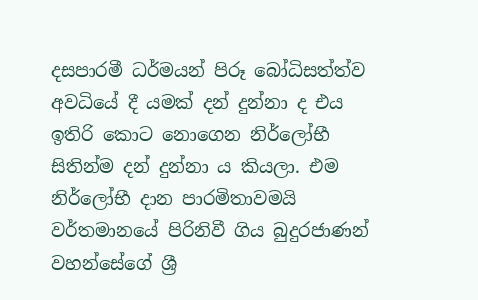දසපාරමී ධර්මයන් පිරූ බෝධිසත්ත්ව අවධියේ දී යමක් දන් දුන්නා ද එය ඉතිරි කොට නොගෙන නිර්ලෝභී සිතින්ම දන් දුන්නා ය කියලා. එම නිර්ලෝභී දාන පාරමිතාවමයි වර්තමානයේ පිරිනිවී ගිය බුදුරජාණන් වහන්සේගේ ශ්‍රී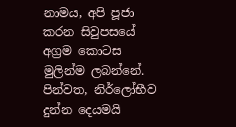නාමය, අපි පූජා කරන සිවුපසයේ අග්‍රම කොටස මුලින්ම ලබන්නේ. පින්වත, නිර්ලෝභීව දුන්න දෙයමයි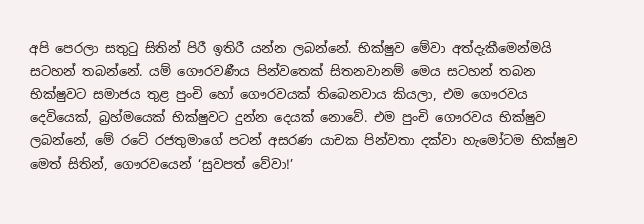අපි පෙරලා සතුටු සිතින් පිරී ඉතිරී යන්න ලබන්නේ. භික්ෂුව මේවා අත්දැකීමෙන්මයි සටහන් තබන්නේ. යම් ගෞරවණීය පින්වතෙක් සිතනවානම් මෙය සටහන් තබන භික්ෂුවට සමාජය තුළ පුංචි හෝ ගෞරවයක් තිබෙනවාය කියලා, එම ගෞරවය දෙවියෙක්, බ්‍රහ්මයෙක් භික්ෂුවට දුන්න දෙයක් නොවේ. එම පුංචි ගෞරවය භික්ෂුව ලබන්නේ, මේ රටේ රජතුමාගේ පටන් අසරණ යාචක පින්වතා දක්වා හැමෝටම භික්ෂුව මෙත් සිතින්, ගෞරවයෙන් ‘සුවපත් වේවා!’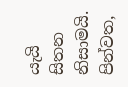යැයි සිතන නිසාමයි. පින්වත,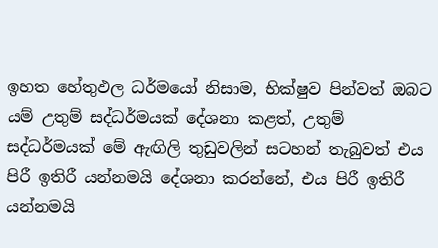ඉහත හේතුඵල ධර්මයෝ නිසාම, භික්ෂුව පින්වත් ඔබට යම් උතුම් සද්ධර්මයක් දේශනා කළත්, උතුම් සද්ධර්මයක් මේ ඇඟිලි තුඩුවලින් සටහන් තැබුවත් එය පිරී ඉතිරී යන්නමයි දේශනා කරන්නේ, එය පිරී ඉතිරී යන්නමයි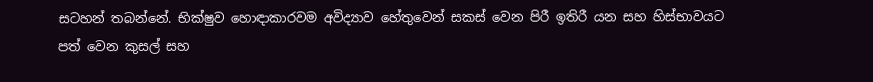සටහන් තබන්නේ. භික්ෂුව හොඳාකාරවම අවිද්‍යාව හේතුවෙන් සකස් වෙන පිරී ඉතිරී යන සහ හිස්භාවයට පත් වෙන කුසල් සහ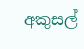අකුසල්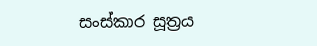සංස්කාර සූත්‍රය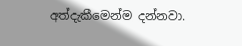අත්දැකීමෙන්ම දන්නවා.